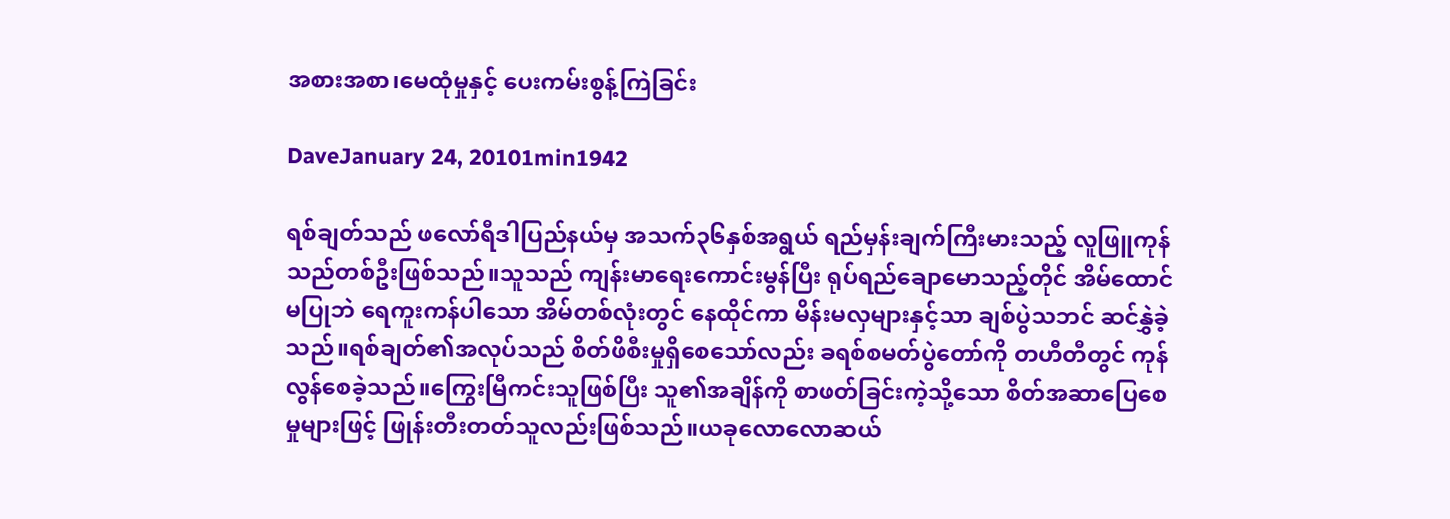အစားအစာ၊မေထုံမှုနှင့် ပေးကမ်းစွန့်ကြဲခြင်း

DaveJanuary 24, 20101min1942

ရစ်ချတ်သည် ဖလော်ရီဒါပြည်နယ်မှ အသက်၃၆နှစ်အရွယ် ရည်မှန်းချက်ကြီးမားသည့် လူဖြူကုန်သည်တစ်ဦးဖြစ်သည်။သူသည် ကျန်းမာရေးကောင်းမွန်ပြီး ရုပ်ရည်ချောမောသည့်တိုင် အိမ်ထောင်မပြုဘဲ ရေကူးကန်ပါသော အိမ်တစ်လုံးတွင် နေထိုင်ကာ မိန်းမလှများနှင့်သာ ချစ်ပွဲသဘင် ဆင်နွှဲခဲ့သည်။ရစ်ချတ်၏အလုပ်သည် စိတ်ဖိစီးမှုရှိစေသော်လည်း ခရစ်စမတ်ပွဲတော်ကို တဟီတီတွင် ကုန်လွန်စေခဲ့သည်။ကြွေးမြီကင်းသူဖြစ်ပြီး သူ၏အချိန်ကို စာဖတ်ခြင်းကဲ့သို့သော စိတ်အဆာပြေစေမှုများဖြင့် ဖြုန်းတီးတတ်သူလည်းဖြစ်သည်။ယခုလောလောဆယ်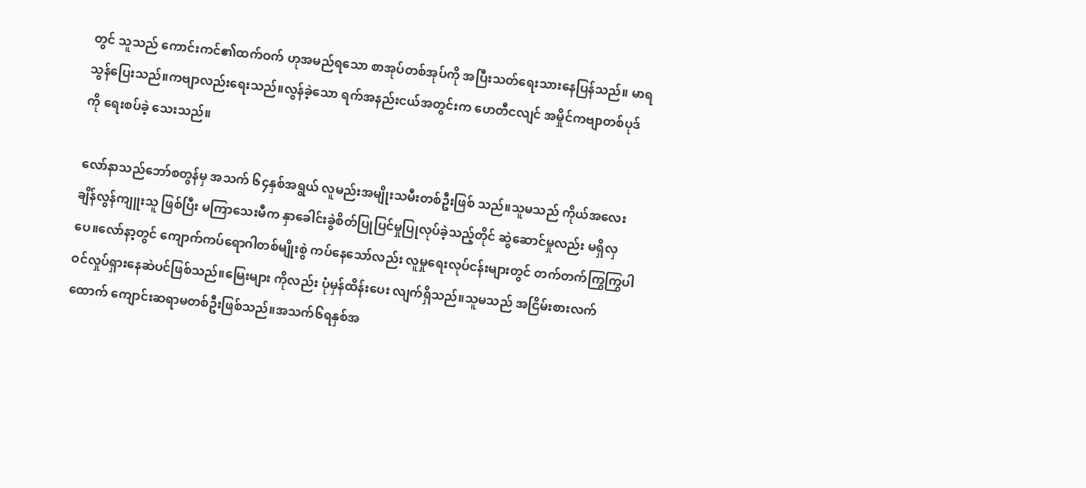တွင် သူသည် ကောင်းကင်၏ထက်ဝက် ဟုအမည်ရသော စာအုပ်တစ်အုပ်ကို အပြီးသတ်ရေးသားနေပြန်သည်။ မာရသွန်ပြေးသည်။ကဗျာလည်းရေးသည်။လွန်ခဲ့သော ရက်အနည်းငယ်အတွင်းက ဟေတီငလျင် အမှိုင်ကဗျာတစ်ပုဒ်ကို ရေးစပ်ခဲ့ သေးသည်။

လော်နာသည်ဘော်စတွန်မှ အသက် ၆၄နှစ်အရွယ် လူမည်းအမျိုးသမီးတစ်ဦးဖြစ် သည်။သူမသည် ကိုယ်အလေးချိန်လွန်ကျူးသူ ဖြစ်ပြီး မကြာသေးမီက နှာခေါင်းခွဲစိတ်ပြုပြင်မှုပြုလုပ်ခဲ့သည့်တိုင် ဆွဲဆောင်မှုလည်း မရှိလှပေ။လော်နာ့တွင် ကျောက်ကပ်ရောဂါတစ်မျိုးစွဲ ကပ်နေသော်လည်း လူမှုရေးလုပ်ငန်းများတွင် တက်တက်ကြွကြွပါဝင်လှုပ်ရှားနေဆဲပင်ဖြစ်သည်။မြေးများ ကိုလည်း ပုံမှန်ထိန်းပေး လျက်ရှိသည်။သူမသည် အငြိမ်းစားလက်ထောက် ကျောင်းဆရာမတစ်ဦးဖြစ်သည်။အသက်၆ရနှစ်အ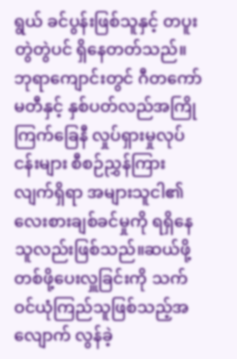ရွယ် ခင်ပွန်းဖြစ်သူနှင့် တပူးတွဲတွဲပင် ရှိနေတတ်သည်။ဘုရာကျောင်းတွင် ဂီတကော်မတီနှင့် နှစ်ပတ်လည်အကြို ကြက်ခြေနီ လှုပ်ရှားမှုလုပ်ငန်းများ စီစဉ်ညွှန်ကြားလျက်ရှိရာ အများသူငါ၏ လေးစားချစ်ခင်မှုကို ရရှိနေသူလည်းဖြစ်သည်။ဆယ်ဖို့တစ်ဖို့ပေးလှူခြင်းကို သက်ဝင်ယုံကြည်သူဖြစ်သည့်အလျောက် လွန်ခဲ့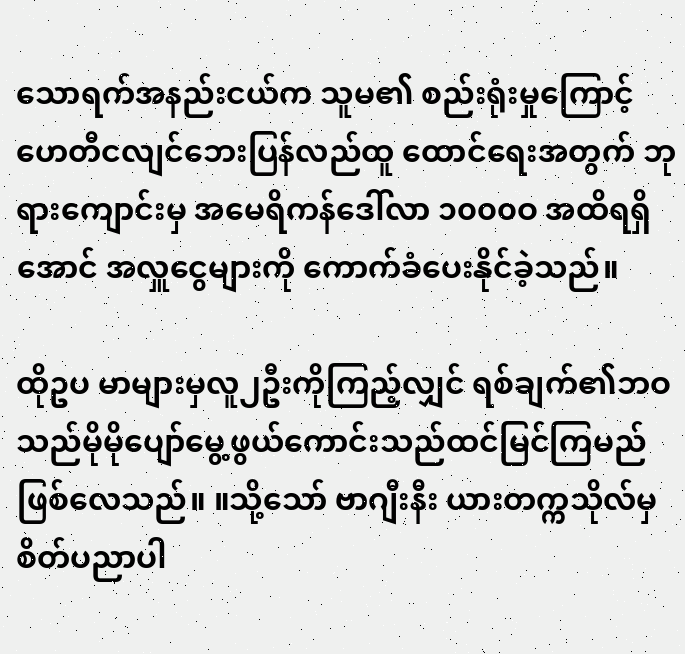သောရက်အနည်းငယ်က သူမ၏ စည်းရုံးမှုကြောင့် ဟေတီငလျင်ဘေးပြန်လည်ထူ ထောင်ရေးအတွက် ဘုရားကျောင်းမှ အမေရိကန်ဒေါ်လာ ၁၀၀၀ဝ အထိရရှိအောင် အလှူငွေများကို ကောက်ခံပေးနိုင်ခဲ့သည်။

ထိုဥပ မာများမှလူ၂ဦးကိုကြည့်လျှင် ရစ်ချက်၏ဘဝသည်မိုမိုပျော်မွေ့ဖွယ်ကောင်းသည်ထင်မြင်ကြမည်ဖြစ်လေသည်။ ။သို့သော် ဗာဂျီးနီး ယားတက္ကသိုလ်မှ စိတ်ပညာပါ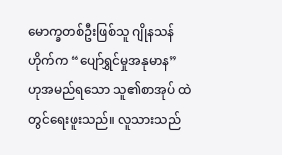မောက္ခတစ်ဦးဖြစ်သူ ဂျိုနသန် ဟိုက်က “ပျော်ရွှင်မှုအနုမာန” ဟုအမည်ရသော သူ၏စာအုပ် ထဲတွင်ရေးဖူးသည်။ လူသားသည်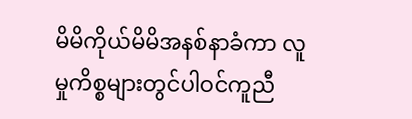မိမိကိုယ်မိမိအနစ်နာခံကာ လူမှုကိစ္စများတွင်ပါဝင်ကူညီ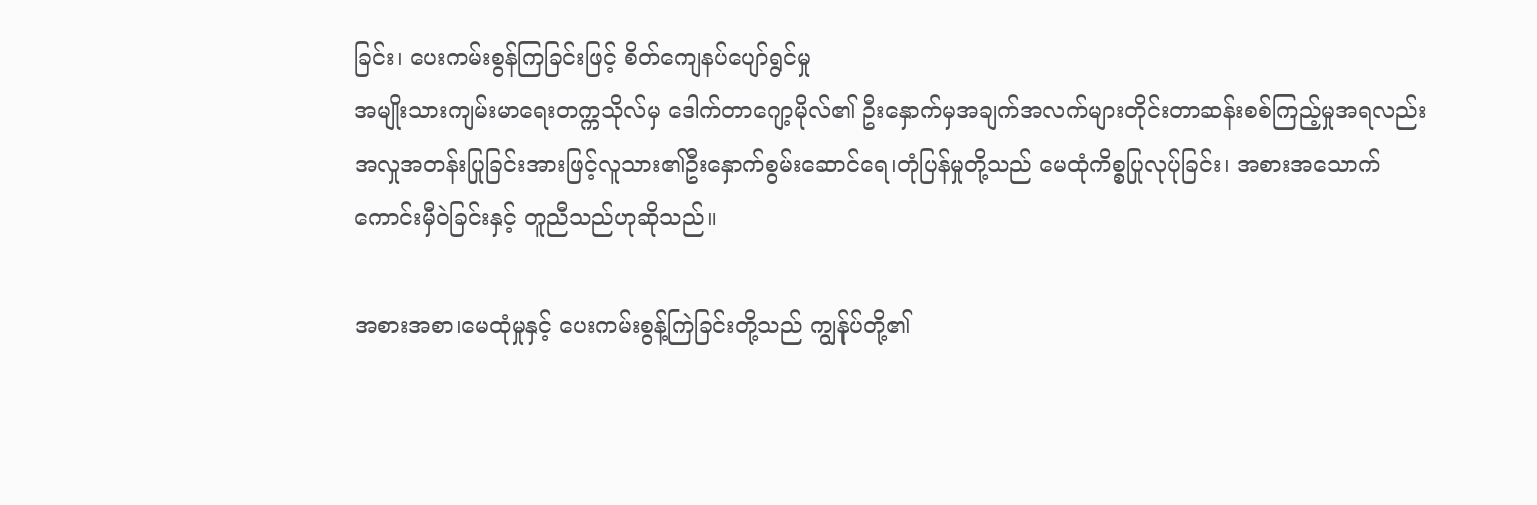ခြင်း၊ ပေးကမ်းစွန်ကြခြင်းဖြင့် စိတ်ကျေနပ်ပျော်ရွင်မှု
အမျိုးသားကျမ်းမာရေးတက္ကသိုလ်မှ ဒေါက်တာဂျော့မိုလ်၏ ဦးနှောက်မှအချက်အလက်များတိုင်းတာဆန်းစစ်ကြည့်မှုအရလည်း အလှုအတန်းပြုခြင်းအားဖြင့်လူသား၏ဦးနှောက်စွမ်းဆောင်ရေ၊တုံပြန်မှုတို့သည် မေထုံကိစ္စပြုလုပ်ုခြင်း၊ အစားအသောက်ကောင်းမှီဝဲခြင်းနှင့် တူညီသည်ဟုဆိုသည်။

အစားအစာ၊မေထုံမှုနှင့် ပေးကမ်းစွန့်ကြဲခြင်းတို့သည် ကျွန်ုပ်တို့၏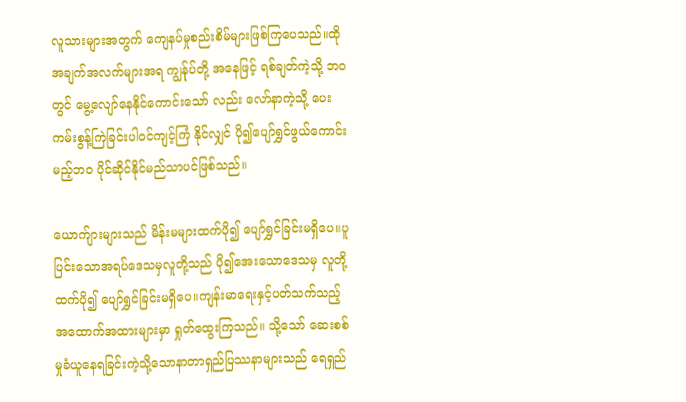လူသားများအတွက် ကျေနပ်မှုစည်းစိမ်များဖြစ်ကြပေသည်။ထိုအချက်အလက်များအရ ကျွန်ုပ်တို့ အနေဖြင့် ရစ်ချတ်ကဲ့သို့ ဘဝတွင် မွေ့လျော်နေနိုင်ကောင်းသော် လည်း လော်နာကဲ့သို့ ပေးကမ်းစွန့်ကြဲခြင်းပါဝင်ကျင့်ကြံ နိုင်လျှင် ပို၍ပျော်ရွှင်ဖွယ်ကောင်းမည့်ဘဝ ပိုင်ဆိုင်နိုင်မည်သာပင်ဖြစ်သည်။

ယောက်ျားများသည် မိန်းမများထက်ပို၍ ပျော်ရွှင်ခြင်းမရှိပေ။ပူပြင်းသောအရပ်ဒေသမှလူတို့သည် ပို၍အေးသောဒေသမှ လူတို့ထက်ပို၍ ပျော်ရွှင်ခြင်းမရှိပေ။ကျန်းမာရေးနှင့်ပတ်သက်သည့် အထောက်အထားများမှာ ရှုတ်ထွေးကြသည်။ သို့သော် ဆေးစစ်မှုခံယူနေရခြင်းကဲ့သို့သောနာတာရှည်ပြဿနာများသည် ရေရှည်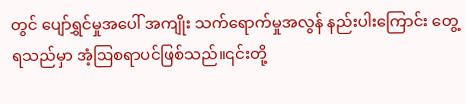တွင် ပျော်ရွှင်မှုအပေါ် အကျိုး သက်ရောက်မှုအလွန် နည်းပါးကြောင်း တွေ့ရသည်မှာ အံ့ဩစရာပင်ဖြစ်သည်။၎င်းတို့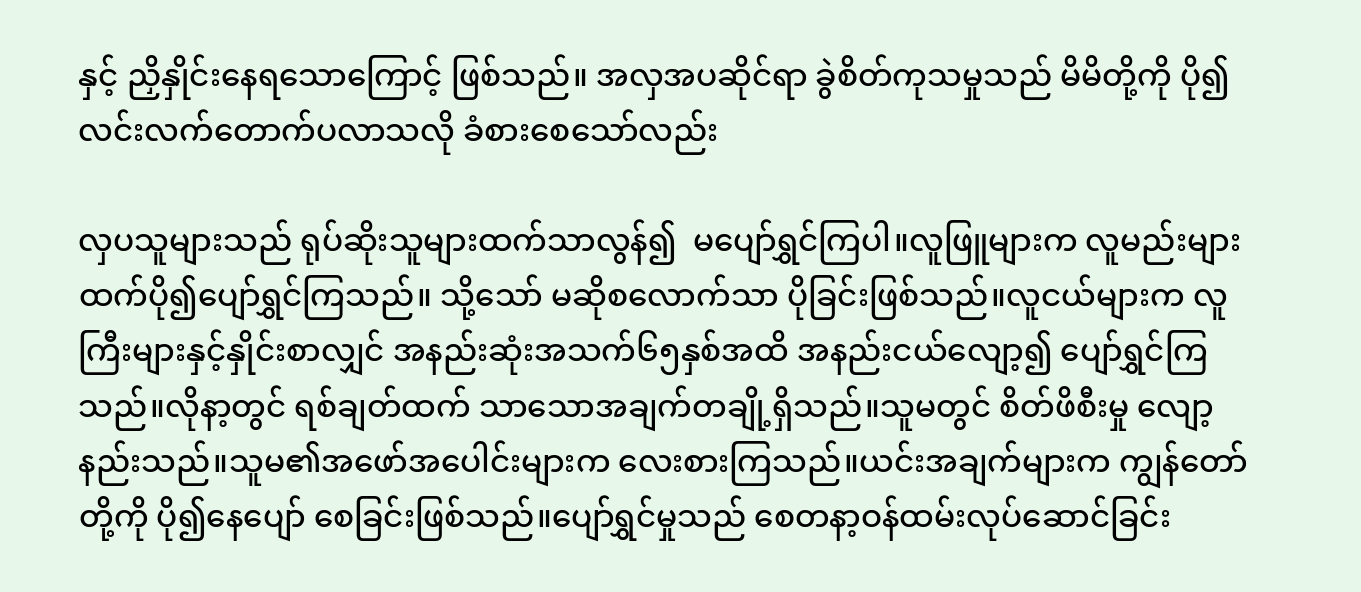နှင့် ညှိနှိုင်းနေရသောကြောင့် ဖြစ်သည်။ အလှအပဆိုင်ရာ ခွဲစိတ်ကုသမှုသည် မိမိတို့ကို ပို၍လင်းလက်တောက်ပလာသလို ခံစားစေသော်လည်း

လှပသူများသည် ရုပ်ဆိုးသူများထက်သာလွန်၍  မပျော်ရွှင်ကြပါ။လူဖြူများက လူမည်းများထက်ပို၍ပျော်ရွှင်ကြသည်။ သို့သော် မဆိုစလောက်သာ ပိုခြင်းဖြစ်သည်။လူငယ်များက လူကြီးများနှင့်နှိုင်းစာလျှင် အနည်းဆုံးအသက်၆၅နှစ်အထိ အနည်းငယ်လျော့၍ ပျော်ရွှင်ကြသည်။လိုနာ့တွင် ရစ်ချတ်ထက် သာသောအချက်တချို့ရှိသည်။သူမတွင် စိတ်ဖိစီးမှု လျော့နည်းသည်။သူမ၏အဖော်အပေါင်းများက လေးစားကြသည်။ယင်းအချက်များက ကျွန်တော်တို့ကို ပို၍နေပျော် စေခြင်းဖြစ်သည်။ပျော်ရွှင်မှုသည် စေတနာ့ဝန်ထမ်းလုပ်ဆောင်ခြင်း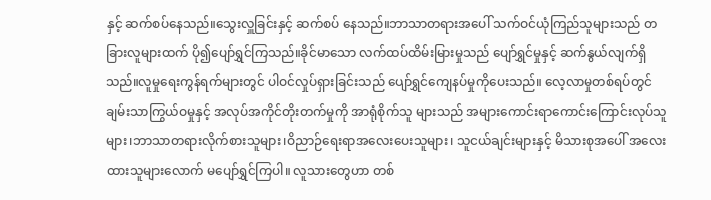နှင့် ဆက်စပ်နေသည်။သွေးလှူခြင်းနှင့် ဆက်စပ် နေသည်။ဘာသာတရားအပေါ် သက်ဝင်ယုံကြည်သူများသည် တခြားလူများထက် ပို၍ပျော်ရွှင်ကြသည်။ခိုင်မာသော လက်ထပ်ထိမ်းမြားမှုသည် ပျော်ရွှင်မှုနှင့် ဆက်နွယ်လျက်ရှိသည်။လူမှုရေးကွန်ရက်များတွင် ပါဝင်လှုပ်ရှားခြင်းသည် ပျော်ရွှင်ကျေနပ်မှုကိုပေးသည်။ လေ့လာမှုတစ်ရပ်တွင် ချမ်းသာကြွယ်ဝမှုနှင့် အလုပ်အကိုင်တိုးတက်မှုကို အာရုံစိုက်သူ များသည် အများကောင်းရာကောင်းကြောင်းလုပ်သူများ၊ဘာသာတရားလိုက်စားသူများ၊ဝိညာဉ်ရေးရာအလေးပေးသူများ၊ သူငယ်ချင်းများနှင့် မိသားစုအပေါ် အလေးထားသူများလောက် မပျော်ရွှင်ကြပါ။ လူသားတွေဟာ တစ်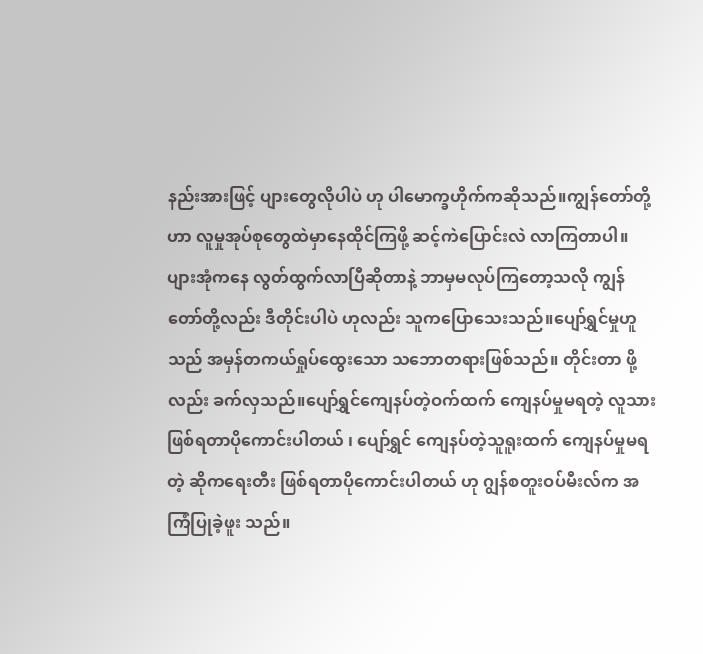နည်းအားဖြင့် ပျားတွေလိုပါပဲ ဟု ပါမောက္ခဟိုက်ကဆိုသည်။ကျွန်တော်တို့ဟာ လူမှုအုပ်စုတွေထဲမှာနေထိုင်ကြဖို့ ဆင့်ကဲပြောင်းလဲ လာကြတာပါ။ ပျားအုံကနေ လွတ်ထွက်လာပြီဆိုတာနဲ့ ဘာမှမလုပ်ကြတော့သလို ကျွန်တော်တို့လည်း ဒီတိုင်းပါပဲ ဟုလည်း သူကပြောသေးသည်။ပျော်ရွှင်မှုဟူသည် အမှန်တကယ်ရှုပ်ထွေးသော သဘောတရားဖြစ်သည်။ တိုင်းတာ ဖို့လည်း ခက်လှသည်။ပျော်ရွှင်ကျေနပ်တဲ့ဝက်ထက် ကျေနပ်မှုမရတဲ့ လူသားဖြစ်ရတာပိုကောင်းပါတယ် ၊ ပျော်ရွှင် ကျေနပ်တဲ့သူရူးထက် ကျေနပ်မှုမရတဲ့ ဆိုကရေးတီး ဖြစ်ရတာပိုကောင်းပါတယ် ဟု ဂျွန်စတူးဝပ်မီးလ်က အကြံပြုခဲ့ဖူး သည်။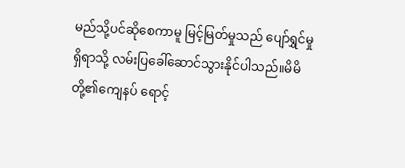မည်သို့ပင်ဆိုစေကာမူ မြင့်မြတ်မှုသည် ပျော်ရွှင်မှုရှိရာသို့ လမ်းပြခေါ်ဆောင်သွားနိုင်ပါသည်။မိမိတို့၏ကျေနပ် ရောင့်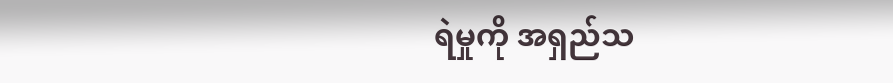ရဲမှုကို အရှည်သ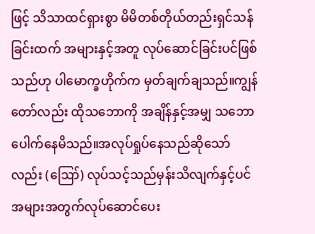ဖြင့် သိသာထင်ရှားစွာ မိမိတစ်တိုယ်တည်းရှင်သန်ခြင်းထက် အများနှင့်အတူ လုပ်ဆောင်ခြင်းပင်ဖြစ်သည်ဟု ပါမောက္ခဟိုက်က မှတ်ချက်ချသည်။ကျွန်တော်လည်း ထိုသဘောကို အချိန်နှင့်အမျှ သဘောပေါက်နေမိသည်။အလုပ်ရှုပ်နေသည်ဆိုသော်လည်း (ဪ) လုပ်သင့်သည်မှန်းသိလျက်နှင့်ပင် အများအတွက်လုပ်ဆောင်ပေး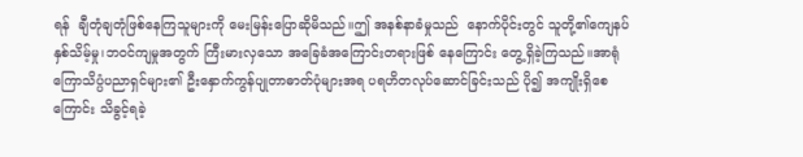ရန်  ချီတုံချတုံဖြစ်နေကြသူများကို မေးမြန်းပြောဆိုမိသည်။ဤ အနစ်နာခံမှုသည်  နောက်ပိုင်းတွင် သူတို့၏ကျေနပ်နှစ်သိမ့်မှု၊ဘဝင်ကျမှုအတွက် ကြီးမားလှသော အခြေခံအကြောင်းတရားဖြစ် နေကြောင်း တွေ့ရှိခဲ့ကြသည်။အာရုံကြောသိပ္ပံပညာရှင်များ၏ ဦးနှောက်ကွန်ပျုတာဓာတ်ပုံများအရ ပရဟိတလုပ်ဆောင်ခြင်းသည် ပို၍ အကျိုးရှိစေကြောင်း သိခွင့်ရခဲ့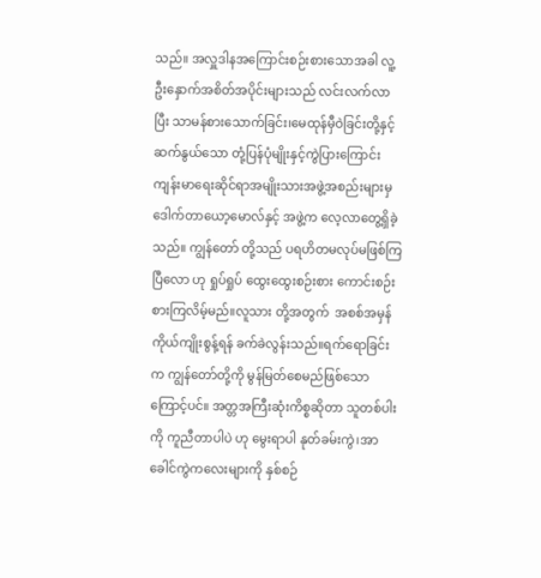သည်။ အလှူဒါနအကြောင်းစဉ်းစားသောအခါ လူ့ဦးနှောက်အစိတ်အပိုင်းများသည် လင်းလက်လာပြီး သာမန်စားသောက်ခြင်း၊မေထုန်မှီဝဲခြင်းတို့နှင့် ဆက်နွယ်သော တုံ့ပြန်ပုံမျိုးနှင့်ကွဲပြားကြောင်း ကျန်းမာရေးဆိုင်ရာအမျိုးသားအဖွဲ့အစည်းများမှ ဒေါက်တာယော့မောလ်နှင့် အဖွဲ့က လေ့လာတွေ့ရှိခဲ့သည်။ ကျွန်တော် တို့သည် ပရဟိတမလုပ်မဖြစ်ကြပြီလော ဟု ရှုပ်ရှုပ် ထွေးထွေးစဉ်းစား ကောင်းစဉ်းစားကြလိမ့်မည်။လူသား တို့အတွက်  အစစ်အမှန် ကိုယ်ကျိုးစွန့်ရန် ခက်ခဲလွန်းသည်။ရက်ရောခြင်းက ကျွန်တော်တို့ကို မွန်မြတ်စေမည်ဖြစ်သောကြောင့်ပင်။ အတ္တအကြီးဆုံးကိစ္စဆိုတာ သူတစ်ပါးကို ကူညီတာပါပဲ ဟု မွေးရာပါ နုတ်ခမ်းကွဲ၊အာခေါင်ကွဲကလေးများကို နှစ်စဉ်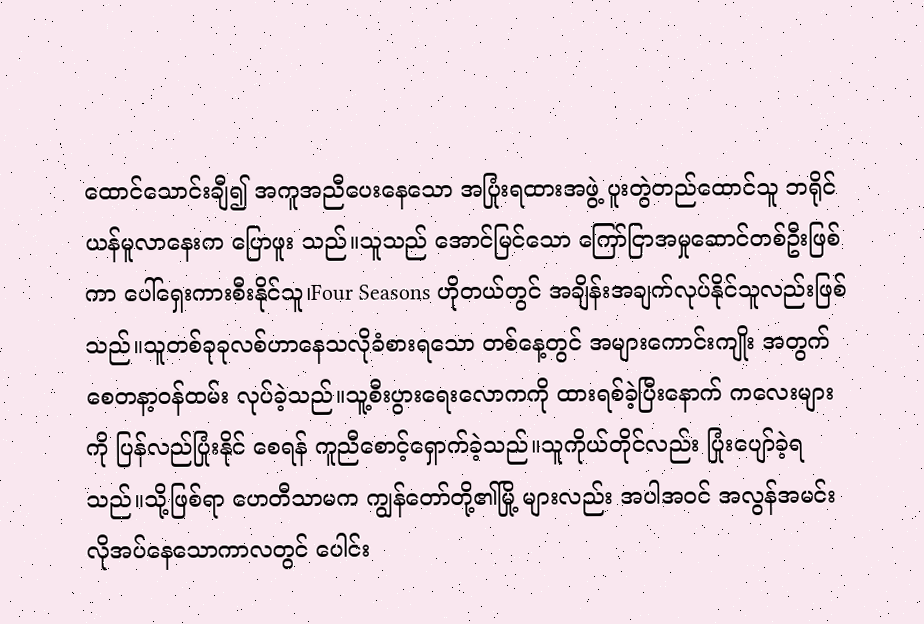ထောင်သောင်းချီ၍ အကူအညီပေးနေသော အပြုံးရထားအဖွဲ့ ပူးတွဲတည်ထောင်သူ ဘရိုင်ယန်မူလာနေးက ပြောဖူး သည်။သူသည် အောင်မြင်သော ကြော်ငြာအမှုဆောင်တစ်ဦးဖြစ်ကာ ပေါ်ရှေးကားစီးနိုင်သူ၊Four Seasons ဟိုတယ်တွင် အချိန်းအချက်လုပ်နိုင်သူလည်းဖြစ်သည်။သူတစ်ခုခုလစ်ဟာနေသလိုခံစားရသော တစ်နေ့တွင် အများကောင်းကျိုး အတွက် စေတနာ့ဝန်ထမ်း လုပ်ခဲ့သည်။သူ့စီးပွားရေးလောကကို ထားရစ်ခဲ့ပြီးနောက် ကလေးများကို ပြန်လည်ပြုံးနိုင် စေရန် ကူညီစောင့်ရှောက်ခဲ့သည်။သူကိုယ်တိုင်လည်း ပြုံးပျော်ခဲ့ရသည်။သို့ဖြစ်ရာ ဟေတီသာမက ကျွန်တော်တို့၏မြို့ များလည်း အပါအဝင် အလွန်အမင်းလိုအပ်နေသောကာလတွင် ပေါင်း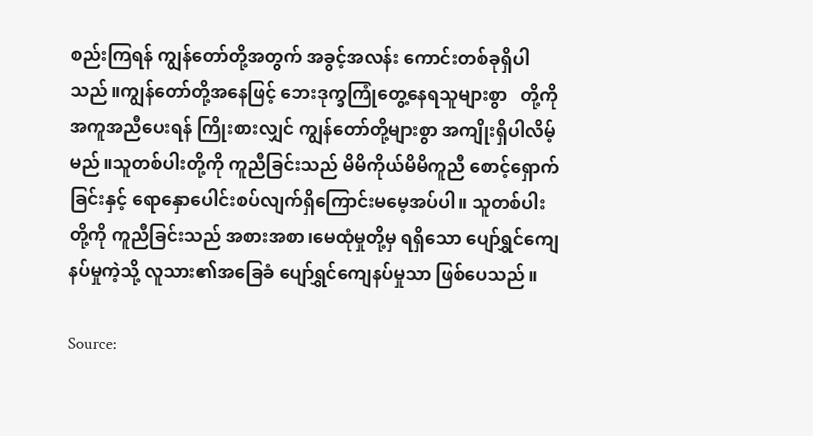စည်းကြရန် ကျွန်တော်တို့အတွက် အခွင့်အလန်း ကောင်းတစ်ခုရှိပါသည်။ကျွန်တော်တို့အနေဖြင့် ဘေးဒုက္ခကြုံတွေ့နေရသူများစွာ   တို့ကို အကူအညီပေးရန် ကြိုးစားလျှင် ကျွန်တော်တို့များစွာ အကျိုးရှိပါလိမ့်မည်။သူတစ်ပါးတို့ကို ကူညီခြင်းသည် မိမိကိုယ်မိမိကူညီ စောင့်ရှောက် ခြင်းနှင့် ရောနှောပေါင်းစပ်လျက်ရှိကြောင်းမမေ့အပ်ပါ။ သူတစ်ပါးတို့ကို ကူညီခြင်းသည် အစားအစာ၊မေထုံမှုတို့မှ ရရှိသော ပျော်ရွှင်ကျေနပ်မှုကဲ့သို့ လူသား၏အခြေခံ ပျော်ရွှင်ကျေနပ်မှုသာ ဖြစ်ပေသည်။

Source: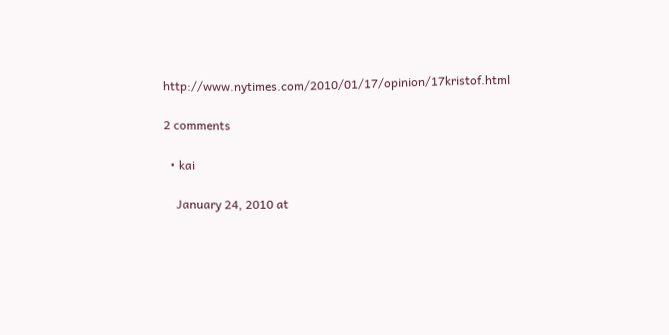http://www.nytimes.com/2010/01/17/opinion/17kristof.html

2 comments

  • kai

    January 24, 2010 at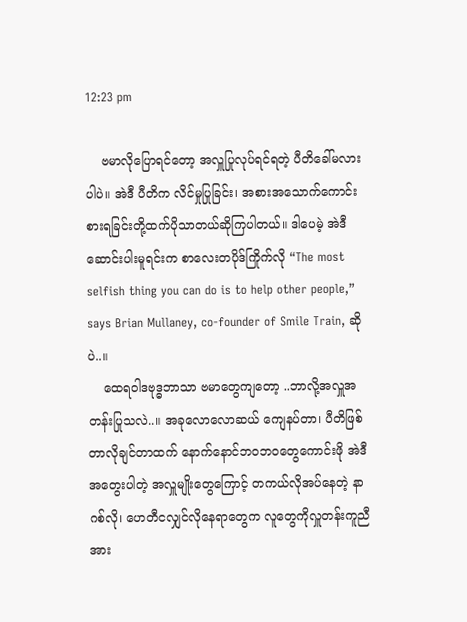12:23 pm

    ဗမာလိုပြောရင်တော့ အလှူပြုလုပ်ရင်ရတဲ့ ပီတိခေါ်မလားပါပဲ။ အဲဒီ ပီတိက လိင်မှုပြုခြင်း၊ အစားအသောက်ကောင်းစားရခြင်းတို့ထက်ပိုသာတယ်ဆိုကြပါတယ်။ ဒါပေမဲ့ အဲဒီဆောင်းပါးမူရင်းက စာလေးတပိုဒ်ကြိုက်လို “The most selfish thing you can do is to help other people,” says Brian Mullaney, co-founder of Smile Train, ဆိုပဲ..။
    ထေရဝါဒဗုဒ္ဓဘာသာ ဗမာတွေကျတော့ ..ဘာလို့အလှူအတန်းပြုသလဲ..။ အခုလောလောဆယ် ကျေနပ်တာ၊ ပီတိဖြစ်တာလိုချင်တာထက် နောက်နောင်ဘဝဘဝတွေကောင်းဖို အဲဒီအတွေးပါတဲ့ အလှူမျိုးတွေကြောင့် တကယ်လိုအပ်နေတဲ့ နာဂစ်လို၊ ဟေတီငလျှင်လိုနေရာတွေက လူတွေကိုလှူတန်းကူညီအား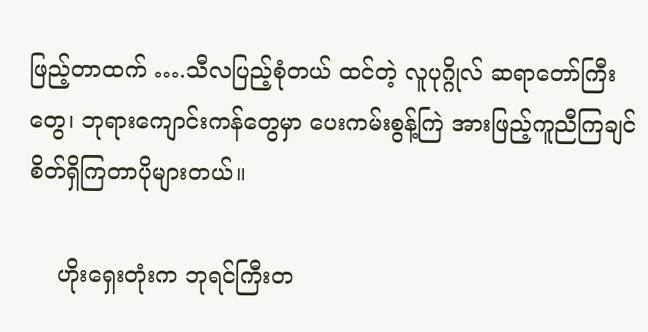ဖြည့်တာထက် ….သီလပြည့်စုံတယ် ထင်တဲ့ လူပုဂ္ဂိုလ် ဆရာတော်ကြီးတွေ၊ ဘုရားကျောင်းကန်တွေမှာ ပေးကမ်းစွန့်ကြဲ အားဖြည့်ကူညီကြချင်စိတ်ရှိကြတာပိုများတယ်။

    ဟိုးရှေးတုံးက ဘုရင်ကြီးတ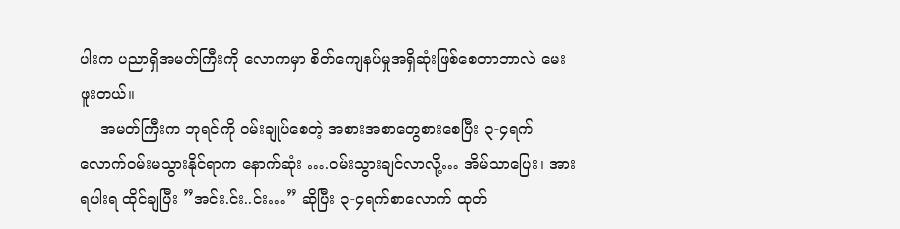ပါးက ပညာရှိအမတ်ကြီးကို လောကမှာ စိတ်ကျေနပ်မှုအရှိဆုံးဖြစ်စေတာဘာလဲ မေးဖူးတယ်။
    အမတ်ကြီးက ဘုရင်ကို ဝမ်းချုပ်စေတဲ့ အစားအစာတွေစားစေပြီး ၃-၄ရက်လောက်ဝမ်းမသွားနိုင်ရာက နောက်ဆုံး ….ဝမ်းသွားချင်လာလို့… အိမ်သာပြေး၊ အားရပါးရ ထိုင်ချပြီး ”အင်း.င်း..င်း…” ဆိုပြီး ၃-၄ရက်စာလောက် ထုတ်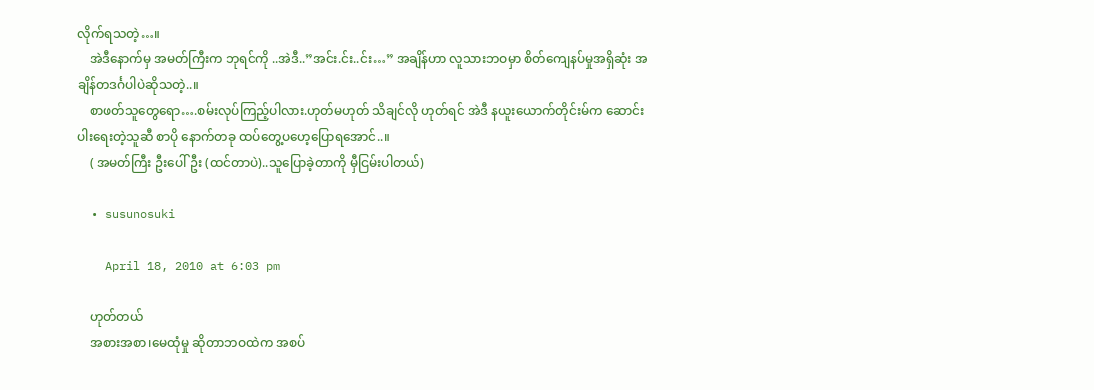လိုက်ရသတဲ့…။
    အဲဒီနောက်မှ အမတ်ကြီးက ဘုရင်ကို ..အဲဒီ..”အင်း.င်း..င်း…” အချိန်ဟာ လူသားဘဝမှာ စိတ်ကျေနပ်မှုအရှိဆုံး အချိန်တဒင်္ဂပါပဲဆိုသတဲ့..။
    စာဖတ်သူတွေရော….စမ်းလုပ်ကြည့်ပါလား.ဟုတ်မဟုတ် သိချင်လို ဟုတ်ရင် အဲဒီ နယူးယောက်တိုင်းမ်က ဆောင်းပါးရေးတဲ့သူဆီ စာပို နောက်တခု ထပ်တွေ့ပဟေ့ပြောရအောင်..။
    ( အမတ်ကြီး ဦးပေါ်ဦး (ထင်တာပဲ)..သူပြောခဲ့တာကို မှီငြမ်းပါတယ်)

  • susunosuki

    April 18, 2010 at 6:03 pm

    ဟုတ်တယ်
    အစားအစာ၊မေထုံမှု ဆိုတာဘဝထဲက အစပ်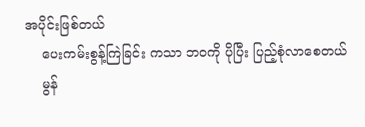အပိုင်းဖြစ်တယ်
    ပေးကမ်းစွန့်ကြဲခြင်း ကသာ ဘဝကို ပိုပြီး ပြည့်စုံလာစေတယ်
    မွန်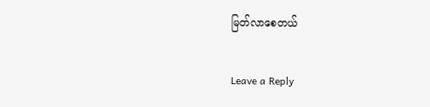မြတ်လာစေတယ်

Leave a Reply